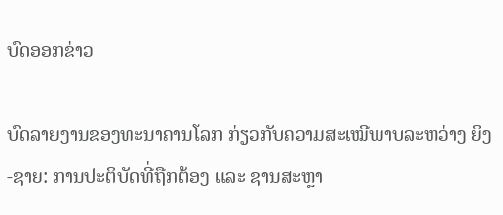ບົດອອກຂ່າວ

ບົດລາຍງານຂອງທະນາຄານໂລກ ກ່ຽວກັບຄວາມສະເໝີພາບລະຫວ່າງ ຍິງ-ຊາຍ: ການປະຕິບັດທີ່ຖືກຕ້ອງ ແລະ ຊານສະຫຼາ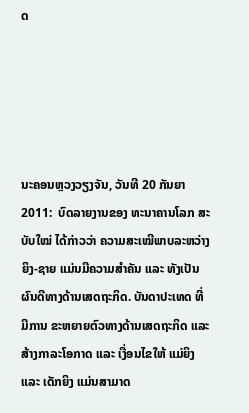ດ





ນະຄອນຫຼວງວຽງຈັນ, ວັນທີ 20 ກັນຍາ 2011:  ບົດລາຍງານຂອງ ທະນາຄານໂລກ ສະບັບໃໝ່ ໄດ້ກ່າວວ່າ ຄວາມສະເໝີພາບລະຫວ່າງ ຍິງ-ຊາຍ ແມ່ນມີຄວາມສໍາຄັນ ແລະ ທັງເປັນຜົນດີທາງດ້ານເສດຖະກິດ. ບັນດາປະເທດ ທີ່ມີການ ຂະຫຍາຍຕົວທາງດ້ານເສດຖະກິດ ແລະ ສ້າງກາລະໂອກາດ ແລະ ເງື່ອນໄຂໃຫ້ ແມ່ຍິງ ແລະ ເດັກຍິງ ແມ່ນສາມາດ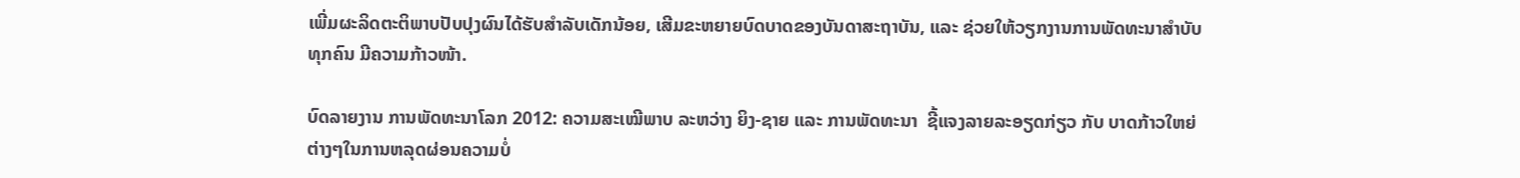ເພີ່ມຜະລິດຕະຕິພາບປັບປຸງຜົນໄດ້ຮັບສໍາລັບເດັກນ້ອຍ, ເສີມຂະຫຍາຍບົດບາດຂອງບັນດາສະຖາບັນ, ແລະ ຊ່ວຍໃຫ້ວຽກງານການພັດທະນາສໍາບັບທຸກຄົນ ມີຄວາມກ້າວໜ້າ.

ບົດລາຍງານ ການພັດທະນາໂລກ 2012: ຄວາມສະເໝີພາບ ລະຫວ່າງ ຍິງ-ຊາຍ ແລະ ການພັດທະນາ  ຊີ້ແຈງລາຍລະອຽດກ່ຽວ ກັບ ບາດກ້າວໃຫຍ່ຕ່າງໆໃນການຫລຸດຜ່ອນຄວາມບໍ່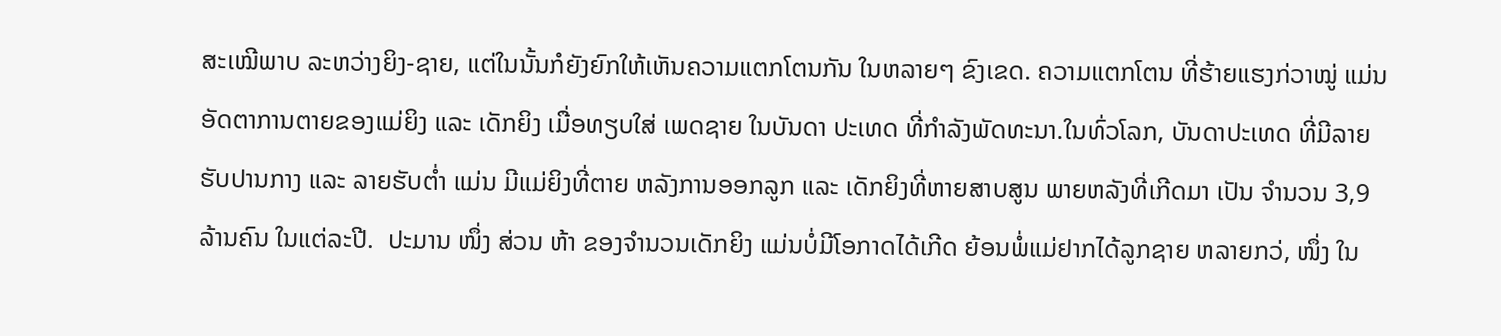ສະເໝີພາບ ລະຫວ່າງຍິງ-ຊາຍ, ແຕ່ໃນນັ້ນກໍຍັງຍົກໃຫ້ເຫັນຄວາມແຕກໂຕນກັນ ໃນຫລາຍໆ ຂົງເຂດ. ຄວາມແຕກໂຕນ ທີ່ຮ້າຍແຮງກ່ວາໝູ່ ແມ່ນອັດຕາການຕາຍຂອງແມ່ຍິງ ແລະ ເດັກຍິງ ເມື່ອທຽບໃສ່ ເພດຊາຍ ໃນບັນດາ ປະເທດ ທີ່ກໍາລັງພັດທະນາ.ໃນທົ່ວໂລກ, ບັນດາປະເທດ ທີ່ມີລາຍຮັບປານກາງ ແລະ ລາຍຮັບຕໍ່າ ແມ່ນ ມີແມ່ຍິງທີ່ຕາຍ ຫລັງການອອກລູກ ແລະ ເດັກຍິງທີ່ຫາຍສາບສູນ ພາຍຫລັງທີ່ເກີດມາ ເປັນ ຈຳນວນ 3,9 ລ້ານຄົນ ໃນແຕ່ລະປີ.  ປະມານ ໜຶ່ງ ສ່ວນ ຫ້າ ຂອງຈໍານວນເດັກຍິງ ແມ່ນບໍ່ມີໂອກາດໄດ້ເກີດ ຍ້ອນພໍ່ແມ່ຢາກໄດ້ລູກຊາຍ ຫລາຍກວ່, ໜຶ່ງ ໃນ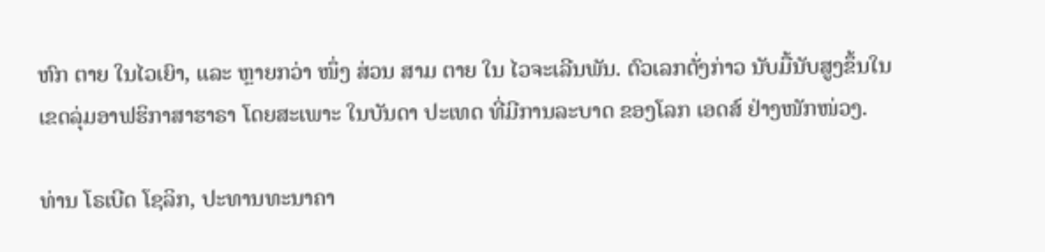ຫົກ ຕາຍ ໃນໄວເຍົາ, ແລະ ຫຼາຍກວ່າ ໜຶ່ງ ສ່ວນ ສາມ ຕາຍ ໃນ ໄວຈະເລີນພັນ. ຕົວເລກດັ່ງກ່າວ ນັບມື້ນັບສູງຂຶ້ນໃນ ເຂດລຸ່ມອາຟຮິກາສາຮາຣາ ໂດຍສະເພາະ ໃນບັນດາ ປະເທດ ທີ່ມີການລະບາດ ຂອງໂລກ ເອດສ໌ ຢ່າງໜັກໜ່ວງ.

ທ່ານ ໂຣເບີດ ໂຊລິກ, ປະທານທະນາຄາ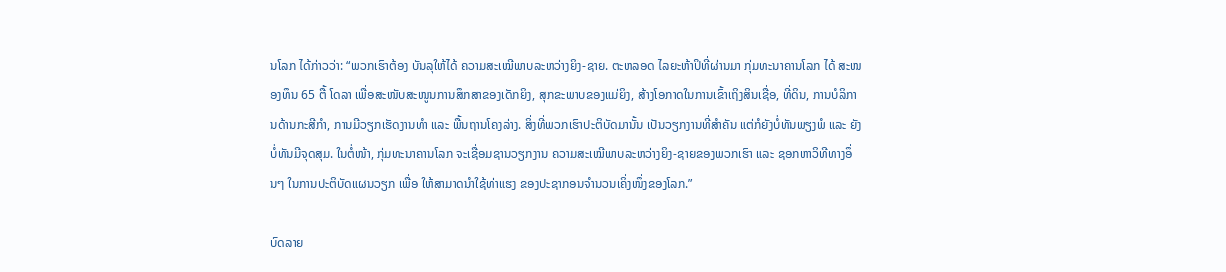ນໂລກ ໄດ້ກ່າວວ່າ: “ພວກເຮົາຕ້ອງ ບັນລຸໃຫ້ໄດ້ ຄວາມສະເໝີພາບລະຫວ່າງຍິງ-ຊາຍ. ຕະຫລອດ ໄລຍະຫ້າປິທີ່ຜ່ານມາ ກຸ່ມທະນາຄານໂລກ ໄດ້ ສະໜອງທຶນ 65 ຕື້ ໂດລາ ເພື່ອສະໜັບສະໜູນການສຶກສາຂອງເດັກຍິງ, ສຸກຂະພາບຂອງແມ່ຍິງ, ສ້າງໂອກາດໃນການເຂົ້າເຖິງສິນເຊື່ອ, ທີ່ດິນ, ການບໍລິການດ້ານກະສີກໍາ, ການມີວຽກເຮັດງານທໍາ ແລະ ພື້ນຖານໂຄງລ່າງ. ສິ່ງທີ່ພວກເຮົາປະຕິບັດມານັ້ນ ເປັນວຽກງານທີ່ສຳຄັນ ແຕ່ກໍຍັງບໍ່ທັນພຽງພໍ ແລະ ຍັງບໍ່ທັນມີຈຸດສຸມ. ໃນຕໍ່ໜ້າ, ກຸ່ມທະນາຄານໂລກ ຈະເຊື່ອມຊານວຽກງານ ຄວາມສະເໝີພາບລະຫວ່າງຍິງ-ຊາຍຂອງພວກເຮົາ ແລະ ຊອກຫາວິທີທາງອຶ່ນໆ ໃນການປະຕິບັດແຜນວຽກ ເພື່ອ ໃຫ້ສາມາດນໍາໃຊ້ທ່າແຮງ ຂອງປະຊາກອນຈຳນວນເຄິ່ງໜຶ່ງຂອງໂລກ.”

ບົດລາຍ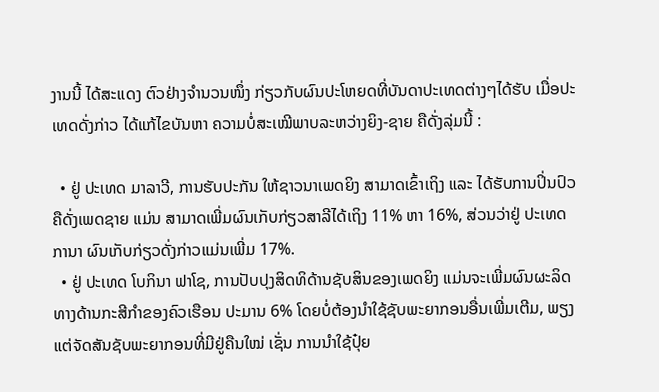ງານນີ້ ໄດ້ສະແດງ ຕົວຢ່າງຈໍານວນໜຶ່ງ ກ່ຽວກັບຜົນປະໂຫຍດທີ່ບັນດາປະເທດຕ່າງໆໄດ້ຮັບ ເມື່ອປະເທດດັ່ງກ່າວ ໄດ້ແກ້ໄຂບັນຫາ ຄວາມບໍ່ສະເໝີພາບລະຫວ່າງຍິງ-ຊາຍ ຄືດັ່ງລຸ່ມນີ້ :

  • ຢູ່ ປະເທດ ມາລາວີ, ການຮັບປະກັນ ໃຫ້ຊາວນາເພດຍິງ ສາມາດເຂົ້າເຖິງ ແລະ ໄດ້ຮັບການປິ່ນປົວຄືດັ່ງເພດຊາຍ ແມ່ນ ສາມາດເພີ່ມຜົນເກັບກ່ຽວສາລີໄດ້ເຖິງ 11% ຫາ 16%, ສ່ວນວ່າຢູ່ ປະເທດ ການາ ຜົນເກັບກ່ຽວດັ່ງກ່າວແມ່ນເພີ່ມ 17%.
  • ຢູ່ ປະເທດ ໂບກິນາ ຟາໂຊ, ການປັບປຸງສິດທິດ້ານຊັບສິນຂອງເພດຍິງ ແມ່ນຈະເພີ່ມຜົນຜະລິດທາງດ້ານກະສີກໍາຂອງຄົວເຮືອນ ປະມານ 6% ໂດຍບໍ່ຕ້ອງນໍາໃຊ້ຊັບພະຍາກອນອື່ນເພີ່ມເຕີມ, ພຽງແຕ່ຈັດສັນຊັບພະຍາກອນທີ່ມີຢູ່ຄືນໃໝ່ ເຊັ່ນ ການນໍາໃຊ້ປຸ໋ຍ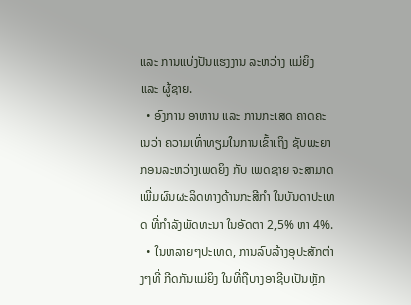ແລະ ການແບ່ງປັນແຮງງານ ລະຫວ່າງ ແມ່ຍິງ ແລະ ຜູ້ຊາຍ.
  • ອົງການ ອາຫານ ແລະ ການກະເສດ ຄາດຄະເນວ່າ ຄວາມເທົ່າທຽມໃນການເຂົ້າເຖິງ ຊັບພະຍາກອນລະຫວ່າງເພດຍິງ ກັບ ເພດຊາຍ ຈະສາມາດເພີ່ມຜົນຜະລິດທາງດ້ານກະສີກຳ ໃນບັນດາປະເທດ ທີ່ກໍາລັງພັດທະນາ ໃນອັດຕາ 2,5% ຫາ 4%.
  • ໃນຫລາຍໆປະເທດ, ການລົບລ້າງອຸປະສັກຕ່າງໆທີ່ ກີດກັນແມ່ຍິງ ໃນທີ່ຖືບາງອາຊີບເປັນຫຼັກ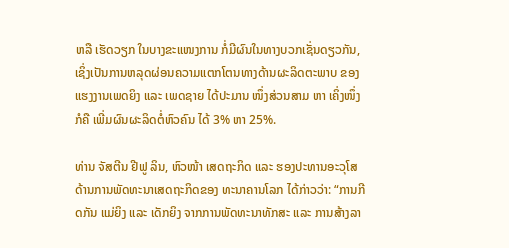ຫລື ເຮັດວຽກ ໃນບາງຂະແໜງການ ກໍ່ມີຜົນໃນທາງບວກເຊັ່ນດຽວກັນ, ເຊິ່ງເປັນການຫລຸດຜ່ອນຄວາມແຕກໂຕນທາງດ້ານຜະລິດຕະພາບ ຂອງ ແຮງງານເພດຍິງ ແລະ ເພດຊາຍ ໄດ້ປະມານ ໜຶ່ງສ່ວນສາມ ຫາ ເຄິ່ງໜຶ່ງ ກໍຄື ເພີ່ມຜົນຜະລິດຕໍ່ຫົວຄົນ ໄດ້ 3% ຫາ 25%.

ທ່ານ ຈັສຕີນ ຢີຟູ ລິນ, ຫົວໜ້າ ເສດຖະກິດ ແລະ ຮອງປະທານອະວຸໂສ ດ້ານການພັດທະນາເສດຖະກິດຂອງ ທະນາຄານໂລກ ໄດ້ກ່າວວ່າ: “ການກີດກັນ ແມ່ຍິງ ແລະ ເດັກຍິງ ຈາກການພັດທະນາທັກສະ ແລະ ການສ້າງລາ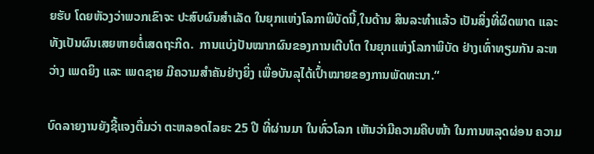ຍຮັບ ໂດຍຫັວງວ່າພວກເຂົາຈະ ປະສົບຜົນສໍາເລັດ ໃນຍຸກແຫ່ງໂລກາພິບັດນີ້,ໃນດ້ານ ສິນລະທຳແລ້ວ ເປັນສິ່ງທີ່ຜິດພາດ ແລະ ທັງເປັນຜົນເສຍຫາຍຕໍ່ເສດຖະກິດ.  ການແບ່ງປັນໝາກຜົນຂອງການເຕີບໂຕ ໃນຍຸກແຫ່ງໂລກາພິບັດ ຢ່າງເທົ່າທຽມກັນ ລະຫວ່າງ ເພດຍິງ ແລະ ເພດຊາຍ ມີຄວາມສຳຄັນຢ່າງຍິ່ງ ເພື່ອບັນລຸໄດ້ເປົ້່າໝາຍຂອງການພັດທະນາ.“

ບົດລາຍງານຍັງຊີ້ແຈງຕື່ມວ່າ ຕະຫລອດໄລຍະ 25 ປີ ທີ່ຜ່ານມາ ໃນທົ່ວໂລກ ເຫັນວ່າມີຄວາມຄືບໜ້າ ໃນການຫລຸດຜ່ອນ ຄວາມ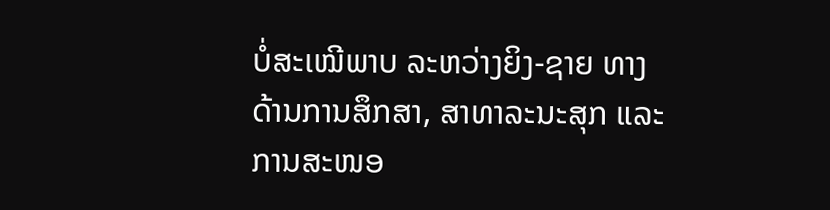ບໍ່ສະເໝີພາບ ລະຫວ່າງຍິງ-ຊາຍ ທາງດ້ານການສຶກສາ, ສາທາລະນະສຸກ ແລະ ການສະໜອ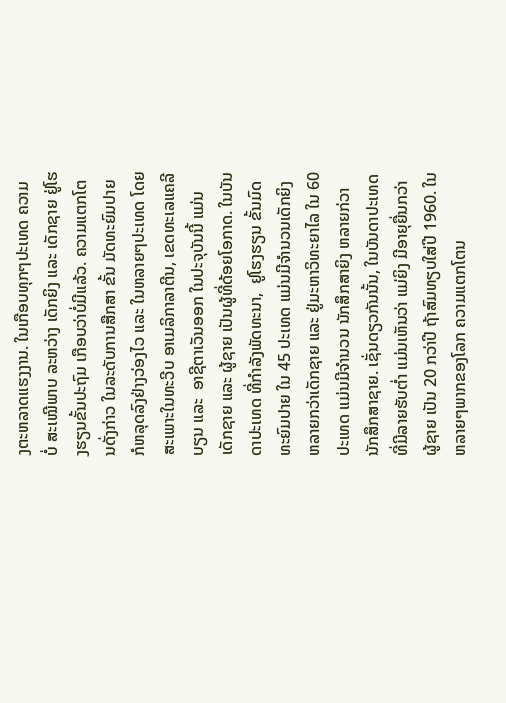ງຕະຫລາດແຮງງານ. ໃນເກືອບທຸກໆປະເທດ ຄວາມ ບໍ່ ສະເໝີພາບ ລະຫວ່າງ ເດັກຍິງ ແລະ ເດັກຊາຍ ຢູ່ໂຮງຮຽນຂັ້ນປະຖົມ ເກືອບວ່າບໍ່ມີແລ້ວ. ຄວາມແຕກໂຕນດັ່ງກ່າວ ໃນລະດັບການສືກສາ ຂັ້ນ ມັດທະຍົມປາຍ ກໍຫລຸດລົງຢ່າງວ່ອງໄວ ແລະ ໃນຫລາຍໆປະເທດ ໂດຍສະເພາະໃນທະວີບ ອາເມລິກາລາຕີນ, ເຂດທະເລແຄລີບຽນ ແລະ  ອາຊີຕາເວັນອອກ ໃນປະຈຸບັນນີ້ ແມ່ນເດັກຊາຍ ແລະ ຜູ້ຊາຍ ເປັນຜູ້ທີ່ດ້ອຍໂອກາດ. ໃນບັນດາປະເທດ ທີ່ກໍາລັງພັດທະນາ,  ຢູໂຮງຮຽນ ຂັ້ນມົດທະຍົມປາຍ ໃນ 45 ປະເທດ ແມ່ນມີຈໍານວນເດັກຍິງ ຫລາຍກວ່າເດັກຊາຍ ແລະ ຢູ່ມະຫາວິທະຍາໄລ ໃນ 60 ປະເທດ ແມ່ນມີຈໍານວນ ນັກສຶກສາຍິງ ຫລາຍກ່ວາ ນັກສຶກສາຊາຍ. ເຊັ່ນດຽວກັນນັ້ນ, ໃນບັນດາປະເທດທີ່ມີລາຍຮັບຕໍ່າ ແມ່ນເຫັນວ່າ ແມ່ຍິງ ມີອາຍຸຍື່ນກວ່າຜູ້ຊາຍ ເປັນ 20 ກວ່າປີ ຖ້າສົມທຽບໃສ່ປີ 1960. ໃນຫລາຍໆພາກຂອງໂລກ ຄວາມແຕກໂຕນ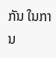ກັນ ໃນການ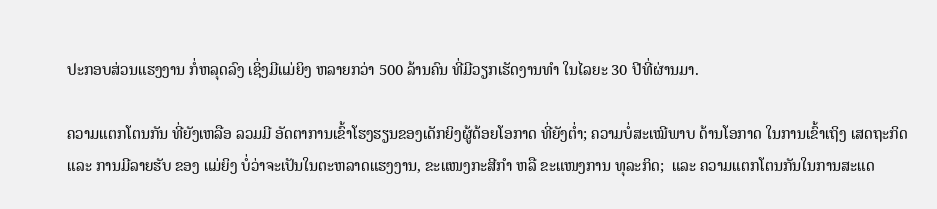ປະກອບສ່ວນແຮງງານ ກໍ່ຫລຸດລົງ ເຊິ່ງມີແມ່ຍິງ ຫລາຍກວ່າ 500 ລ້ານຄົນ ທີ່ມີວຽກເຮັດງານທຳ ໃນໄລຍະ 30 ປີທີ່ຜ່ານມາ.

ຄວາມແຕກໂຕນກັນ ທີ່ຍັງເຫລືອ ລວມມີ ອັດຕາການເຂົ້າໂຮງຮຽນຂອງເດັກຍິງຜູ້ດ້ອຍໂອກາດ ທີ່ຍັງຕໍ່າ; ຄວາມບໍ່ສະເໝີພາບ ດ້ານໂອກາດ ໃນການເຂົ້າເຖິງ ເສດຖະກິດ ແລະ ການມີລາຍຮັບ ຂອງ ແມ່ຍິງ ບໍ່ວ່າຈະເປັນໃນຕະຫລາດແຮງງານ, ຂະແໜງກະສີກຳ ຫລື ຂະແໜງການ ທຸລະກິດ;  ແລະ ຄວາມແຕກໂຕນກັນໃນການສະແດ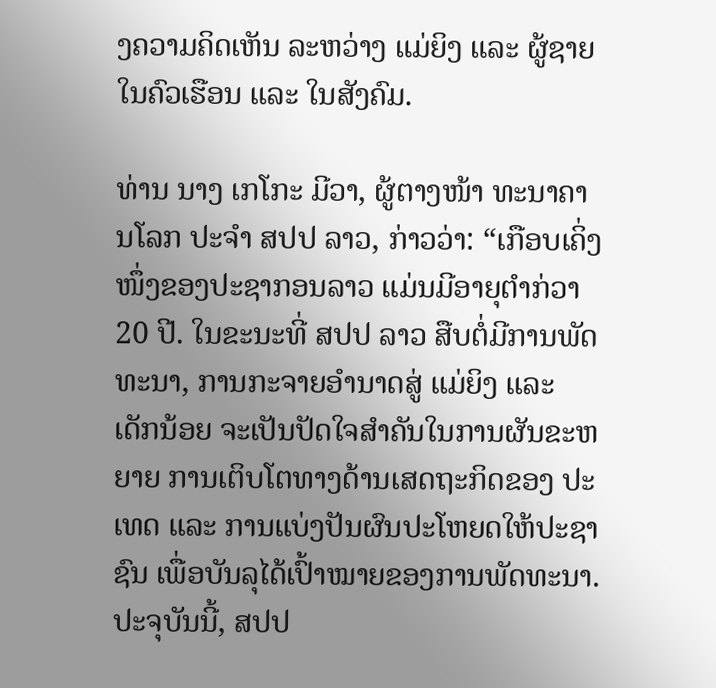ງຄວາມຄິດເຫັນ ລະຫວ່າງ ແມ່ຍິງ ແລະ ຜູ້ຊາຍໃນຄົວເຮືອນ ແລະ ໃນສັງຄົມ.

ທ່ານ ນາງ ເກໂກະ ມີວາ, ຜູ້ຕາງໜ້າ ທະນາຄານໂລກ ປະຈໍາ ສປປ ລາວ, ກ່າວວ່າ: “ເກືອບເຄິ່ງໜຶ່ງຂອງປະຊາກອນລາວ ແມ່ນມີອາຍຸຕໍາກ່ວາ 20 ປີ. ໃນຂະນະທີ່ ສປປ ລາວ ສືບຕໍ່ມີການພັດທະນາ, ການກະຈາຍອໍານາດສູ່ ແມ່ຍິງ ແລະ ເດັກນ້ອຍ ຈະເປັນປັດໃຈສໍາຄັນໃນການຜັນຂະຫຍາຍ ການເຕິບໂຕທາງດ້ານເສດຖະກິດຂອງ ປະເທດ ແລະ ການແບ່ງປັນຜົນປະໂຫຍດໃຫ້ປະຊາຊົນ ເພື່ອບັນລຸໄດ້ເປົ້າໝາຍຂອງການພັດທະນາ.ປະຈຸບັນນີ້, ສປປ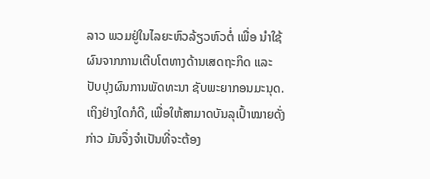ລາວ ພວມຢູ່ໃນໄລຍະຫົວລ້ຽວຫົວຕໍ່ ເພື່ອ ນໍາໃຊ້ຜົນຈາກການເຕີບໂຕທາງດ້ານເສດຖະກິດ ແລະ ປັບປຸງຜົນການພັດທະນາ ຊັບພະຍາກອນມະນຸດ. ເຖິງຢ່າງໃດກໍດີ, ເພື່ອໃຫ້ສາມາດບັນລຸເປົ້າໝາຍດັ່ງກ່າວ ມັນຈຶ່ງຈໍາເປັນທີ່ຈະຕ້ອງ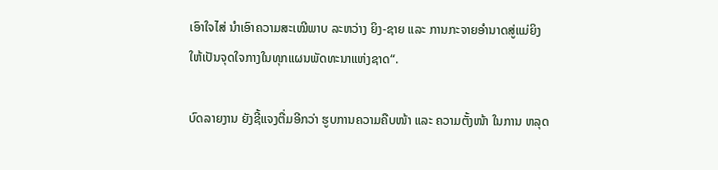ເອົາໃຈໄສ່ ນໍາເອົາຄວາມສະເໝີພາບ ລະຫວ່າງ ຍິງ-ຊາຍ ແລະ ການກະຈາຍອຳນາດສູ່ແມ່ຍິງ ໃຫ້ເປັນຈຸດໃຈກາງໃນທຸກແຜນພັດທະນາແຫ່ງຊາດ“.

ບົດລາຍງານ ຍັງຊີ້ແຈງຕື່ມອີກວ່າ ຮູບການຄວາມຄືບໜ້າ ແລະ ຄວາມຕັ້ງໜ້າ ໃນການ ຫລຸດ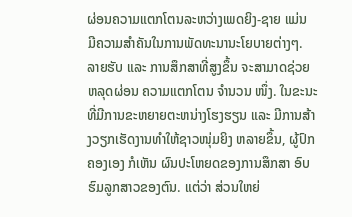ຜ່ອນຄວາມແຕກໂຕນລະຫວ່າງເພດຍິງ-ຊາຍ ແມ່ນ ມີຄວາມສໍາຄັນໃນການພັດທະນານະໂຍບາຍຕ່າງໆ. ລາຍຮັບ ແລະ ການສຶກສາທີ່ສູງຂຶ້ນ ຈະສາມາດຊ່ວຍຫລຸດຜ່ອນ ຄວາມແຕກໂຕນ ຈໍານວນ ໜຶ່ງ. ໃນຂະນະທີ່ມີການຂະຫຍາຍຕະຫນ່າງໂຮງຮຽນ ແລະ ມີການສ້າງວຽກເຮັດງານທຳໃຫ້ຊາວໜຸ່ມຍິງ ຫລາຍຂຶ້ນ, ຜູ້ປົກຄອງເອງ ກໍເຫັນ ຜົນປະໂຫຍດຂອງການສຶກສາ ອົບຮົມລູກສາວຂອງຕົນ. ແຕ່ວ່າ ສ່ວນໃຫຍ່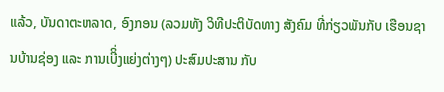ແລ້ວ, ບັນດາຕະຫລາດ, ອົງກອນ (ລວມທັງ ວິທີປະຕິບັດທາງ ສັງຄົມ ທີ່ກ່ຽວພັນກັບ ເຮືອນຊານບ້ານຊ່ອງ ແລະ ການເບີິ່ງແຍ່ງຕ່າງໆ) ປະສົມປະສານ ກັບ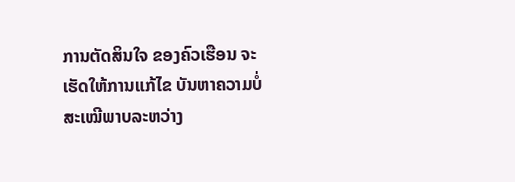ການຕັດສິນໃຈ ຂອງຄົວເຮືອນ ຈະເຮັດໃຫ້ການແກ້ໄຂ ບັນຫາຄວາມບໍ່ສະເໝີພາບລະຫວ່າງ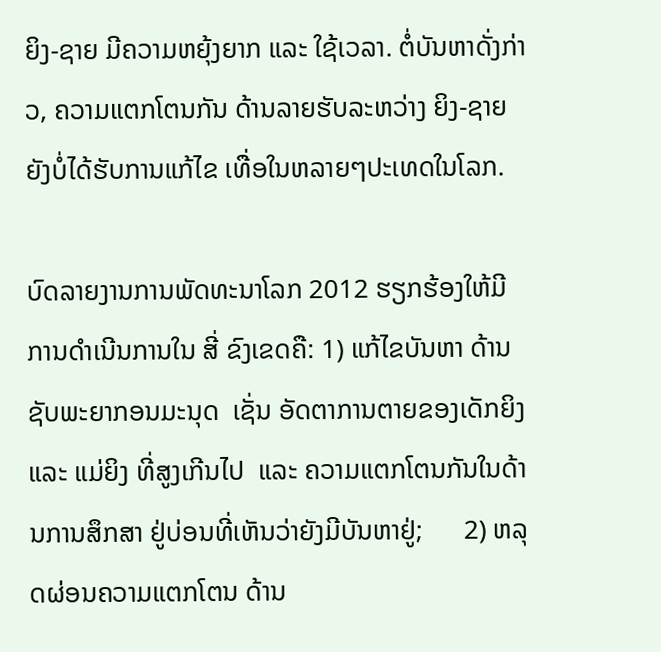ຍິງ-ຊາຍ ມີຄວາມຫຍຸ້ງຍາກ ແລະ ໃຊ້ເວລາ. ຕໍ່ບັນຫາດັ່ງກ່າວ, ຄວາມແຕກໂຕນກັນ ດ້ານລາຍຮັບລະຫວ່າງ ຍິງ-ຊາຍ ຍັງບໍ່ໄດ້ຮັບການແກ້ໄຂ ເທື່ອໃນຫລາຍໆປະເທດໃນໂລກ.

ບົດລາຍງານການພັດທະນາໂລກ 2012 ຮຽກຮ້ອງໃຫ້ມີການດຳເນີນການໃນ ສີ່ ຂົງເຂດຄື: 1) ແກ້ໄຂບັນຫາ ດ້ານຊັບພະຍາກອນມະນຸດ  ເຊັ່ນ ອັດຕາການຕາຍຂອງເດັກຍິງ ແລະ ແມ່ຍິງ ທີ່ສູງເກີນໄປ  ແລະ ຄວາມແຕກໂຕນກັນໃນດ້ານການສຶກສາ ຢູ່ບ່ອນທີ່ເຫັນວ່າຍັງມີບັນຫາຢູ່;      2) ຫລຸດຜ່ອນຄວາມແຕກໂຕນ ດ້ານ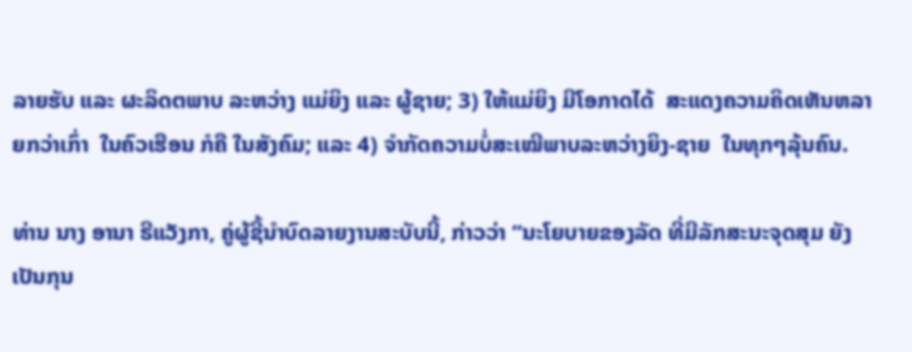ລາຍຮັບ ແລະ ຜະລິດຕພາບ ລະຫວ່າງ ແມ່ຍິງ ແລະ ຜູ້ຊາຍ; 3) ໃຫ້ແມ່ຍິງ ມີໂອກາດໄດ້  ສະແດງຄວາມຄິດເຫັນຫລາຍກວ່າເກົ່າ  ໃນຄົວເຮືອນ ກໍຄື ໃນສັງຄົມ; ແລະ 4) ຈໍາກັດຄວາມບໍ່ສະເໝີພາບລະຫວ່າງຍິງ-ຊາຍ  ໃນທຸກໆລຸ້ນຄົນ.

ທ່ານ ນາງ ອານາ ຣີແວັງກາ, ຄູ່ຜູ້ຊີ້ນໍາບົດລາຍງານສະບັບນີ້, ກ່າວວ່າ “ນະໂຍບາຍຂອງລັດ ທີ່ມີລັກສະນະຈຸດສຸມ ຍັງເປັນກຸນ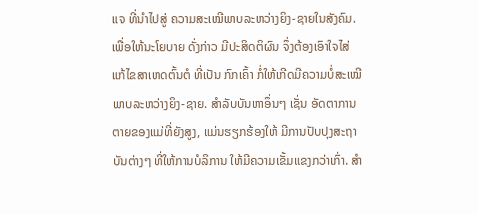ແຈ ທີ່ນໍາໄປສູ່ ຄວາມສະເໝີພາບລະຫວ່າງຍິງ-ຊາຍໃນສັງຄົມ. ເພື່ອໃຫ້ນະໂຍບາຍ ດັ່ງກ່າວ ມີປະສິດຕິຜົນ ຈຶ່ງຕ້ອງເອົາໃຈໄສ່ ແກ້ໄຂສາເຫດຕົ້ນຕໍ ທີ່ເປັນ ກົກເຄົ້າ ກໍ່ໃຫ້ເກີດມີຄວາມບໍ່ສະເໝີພາບລະຫວ່າງຍິງ-ຊາຍ. ສຳລັບບັນຫາອຶ່ນໆ ເຊັ່ນ ອັດຕາການຕາຍຂອງແມ່ທີ່ຍັງສູງ, ແມ່ນຮຽກຮ້ອງໃຫ້ ມີການປັບປຸງສະຖາບັນຕ່າງໆ ທີ່ໃຫ້ການບໍລິການ ໃຫ້ມີຄວາມເຂັ້ມແຂງກວ່າເກົ່າ. ສຳ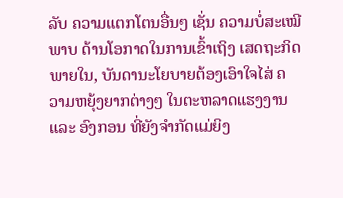ລັບ ຄວາມແຕກໂຕນອື່ນໆ ເຊັ່ນ ຄວາມບໍ່ສະເໝີພາບ ດ້ານໂອກາດໃນການເຂົ້າເຖິງ ເສດຖະກິດພາຍໃນ, ບັນດານະໂຍບາຍຕ້ອງເອົາໃຈໄສ່ ຄວາມຫຍຸ້ງຍາກຕ່າງໆ ໃນຕະຫລາດແຮງງານ ແລະ ອົງກອນ ທີ່ຍັງຈຳກັດແມ່ຍິງ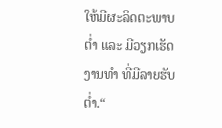ໃຫ້ມີຜະລິດຕະພາບຕໍ່າ ແລະ ມີວຽກເຮັດງານທໍາ ທີ່ມີລາຍຮັບຕໍ່າ.“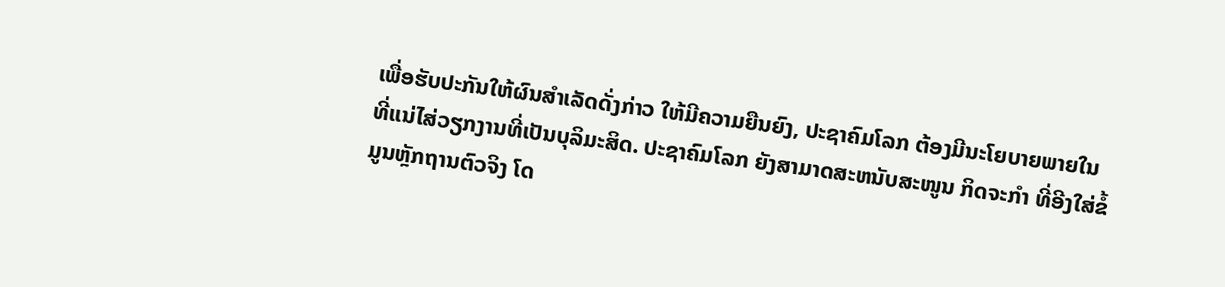ເພື່ອຮັບປະກັນໃຫ້ຜົນສຳເລັດດັ່ງກ່າວ ໃຫ້ມີຄວາມຍືນຍົງ, ປະຊາຄົມໂລກ ຕ້ອງມີນະໂຍບາຍພາຍໃນ ທີ່ແນ່ໄສ່ວຽກງານທີ່ເປັນບຸລິມະສິດ. ປະຊາຄົມໂລກ ຍັງສາມາດສະຫນັບສະໜູນ ກິດຈະກຳ ທີ່ອີງໃສ່ຂໍ້ມູນຫຼັກຖານຕົວຈິງ ໂດ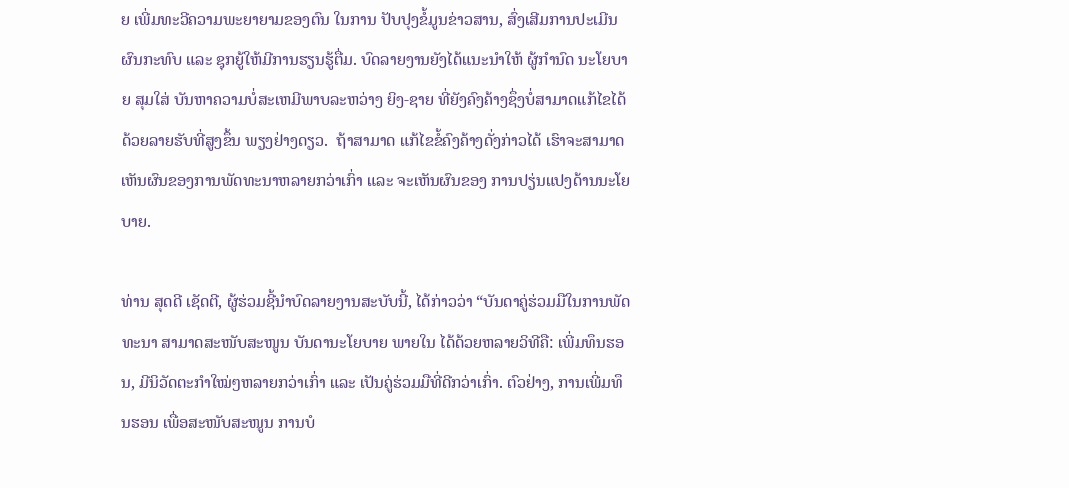ຍ ເພີ່ມທະວີຄວາມພະຍາຍາມຂອງຕົນ ໃນການ ປັບປຸງຂໍ້ມູນຂ່າວສານ, ສົ່ງເສີມການປະເມີນຜົນກະທົບ ແລະ ຊຸກຍູ້ໃຫ້ມີການຮຽນຮູ້ຕື່ມ. ບົດລາຍງານຍັງໄດ້ແນະນຳໃຫ້ ຜູ້ກຳນົດ ນະໂຍບາຍ ສຸມໃສ່ ບັນຫາຄວາມບໍ່ສະເຫມີພາບລະຫວ່າງ ຍິງ-ຊາຍ ທີ່ຍັງຄົງຄ້າງຊຶ່ງບໍ່ສາມາດແກ້ໄຂໄດ້ດ້ວຍລາຍຮັບທີ່ສູງຂຶ້ນ ພຽງຢ່າງດຽວ.  ຖ້າສາມາດ ແກ້ໄຂຂໍ້ຄົງຄ້າງດັ່ງກ່າວໄດ້ ເຮົາຈະສາມາດ ເຫັນຜົນຂອງການພັດທະນາຫລາຍກວ່າເກົ່າ ແລະ ຈະເຫັນຜົນຂອງ ການປຽ່ນແປງດ້ານນະໂຍບາຍ.

ທ່ານ ສຸດດີ ເຊັດຕີ, ຜູ້ຮ່ວມຊີ້ນຳບົດລາຍງານສະບັບນີ້, ໄດ້ກ່າວວ່າ “ບັນດາຄູ່ຮ່ວມມືໃນການພັດທະນາ ສາມາດສະໜັບສະໜູນ ບັນດານະໂຍບາຍ ພາຍໃນ ໄດ້ດ້ວຍຫລາຍວິທີຄື: ເພີ່ມທຶນຮອນ, ມີນິວັດຕະກຳໃໝ່ໆຫລາຍກວ່າເກົ່າ ແລະ ເປັນຄູ່ຮ່ວມມືທີ່ດີກວ່າເກົ່າ. ຕົວຢ່າງ, ການເພີ່ມທຶນຮອນ ເພື່ອສະໜັບສະໜູນ ການບໍ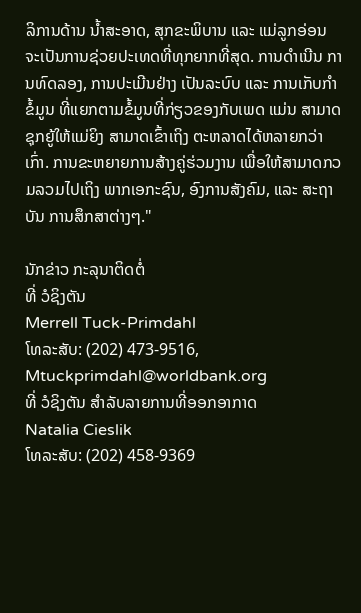ລິການດ້ານ ນໍ້າສະອາດ, ສຸກຂະພິບານ ແລະ ແມ່ລູກອ່ອນ ຈະເປັນການຊ່ວຍປະເທດທີ່ທຸກຍາກທີ່ສຸດ. ການດຳເນີນ ການທົດລອງ, ການປະເມີນຢ່າງ ເປັນລະບົບ ແລະ ການເກັບກຳຂໍ້ມູນ ທີ່ແຍກຕາມຂໍ້ມູນທີ່ກ່ຽວຂອງກັບເພດ ແມ່ນ ສາມາດຊຸກຍູ້ໃຫ້ແມ່ຍິງ ສາມາດເຂົ້າເຖິງ ຕະຫລາດໄດ້ຫລາຍກວ່າເກົ່າ. ການຂະຫຍາຍການສ້າງຄູ່ຮ່ວມງານ ເພື່ອໃຫ້ສາມາດກວມລວມໄປເຖິງ ພາກເອກະຊົນ, ອົງການສັງຄົມ, ແລະ ສະຖາບັນ ການສຶກສາຕ່າງໆ."

ນັກຂ່າວ ກະລຸນາຕິດຕໍ່
ທີ່ ວໍຊິງຕັນ
Merrell Tuck-Primdahl
ໂທລະສັບ: (202) 473-9516,
Mtuckprimdahl@worldbank.org
ທີ່ ວໍຊິງຕັນ ສຳລັບລາຍການທີ່ອອກອາກາດ
Natalia Cieslik
ໂທລະສັບ: (202) 458-9369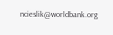ncieslik@worldbank.org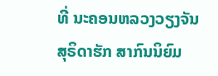ທີ່ ນະຄອນຫລວງວຽງຈັນ
ສຸຣິດາຮັກ ສາກົນນິຍົມ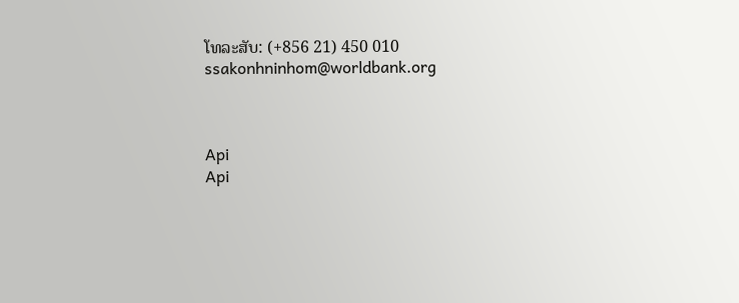ໂທລະສັບ: (+856 21) 450 010
ssakonhninhom@worldbank.org



Api
Api